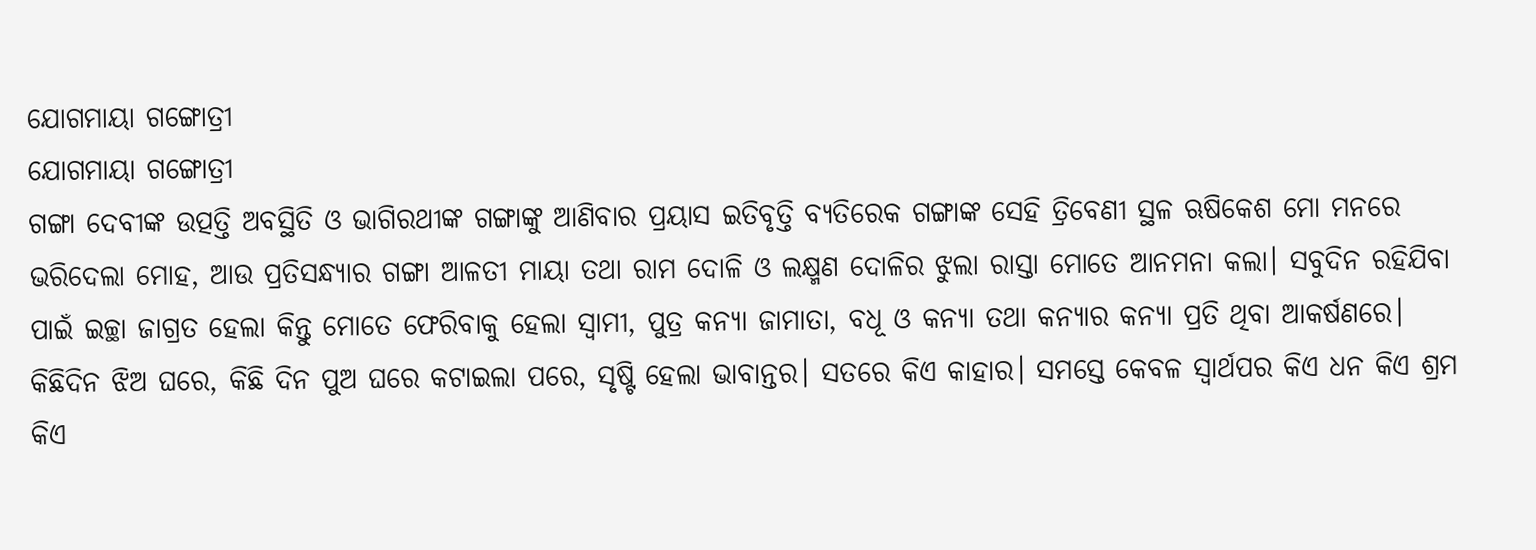ଯୋଗମାୟା ଗଙ୍ଗୋତ୍ରୀ
ଯୋଗମାୟା ଗଙ୍ଗୋତ୍ରୀ
ଗଙ୍ଗା ଦେବୀଙ୍କ ଉତ୍ପତ୍ତି ଅବସ୍ଥିତି ଓ ଭାଗିରଥୀଙ୍କ ଗଙ୍ଗାଙ୍କୁ ଆଣିବାର ପ୍ରୟାସ ଇତିବୃତ୍ତି ବ୍ୟତିରେକ ଗଙ୍ଗାଙ୍କ ସେହି ତ୍ରିବେଣୀ ସ୍ଥଳ ଋଷିକେଶ ମୋ ମନରେ ଭରିଦେଲା ମୋହ, ଆଉ ପ୍ରତିସନ୍ଧ୍ୟାର ଗଙ୍ଗା ଆଳତୀ ମାୟା ତଥା ରାମ ଦୋଳି ଓ ଲକ୍ଷ୍ମଣ ଦୋଳିର ଝୁଲା ରାସ୍ତା ମୋତେ ଆନମନା କଲା। ସବୁଦିନ ରହିଯିବା ପାଇଁ ଇଚ୍ଛା ଜାଗ୍ରତ ହେଲା କିନ୍ତୁ ମୋତେ ଫେରିବାକୁ ହେଲା ସ୍ଵାମୀ, ପୁତ୍ର କନ୍ୟା ଜାମାତା, ବଧୂ ଓ କନ୍ୟା ତଥା କନ୍ୟାର କନ୍ୟା ପ୍ରତି ଥିବା ଆକର୍ଷଣରେ।
କିଛିଦିନ ଝିଅ ଘରେ, କିଛି ଦିନ ପୁଅ ଘରେ କଟାଇଲା ପରେ, ସୃଷ୍ଟି ହେଲା ଭାବାନ୍ତର। ସତରେ କିଏ କାହାର। ସମସ୍ତେ କେବଳ ସ୍ୱାର୍ଥପର କିଏ ଧନ କିଏ ଶ୍ରମ କିଏ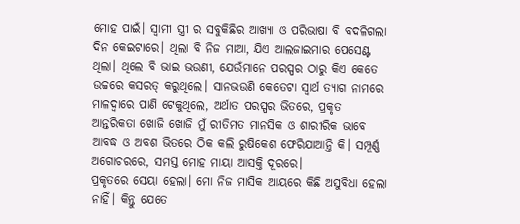ମୋହ ପାଇଁ। ସ୍ଵାମୀ ସ୍ତ୍ରୀ ର ସବୁକିଛିର ଆଖ୍ୟା ଓ ପରିଭାଷା ବି ବଦଳିଗଲା ଦିନ କେଇଟାରେ। ଥିଲା ବି ନିଜ ମାଆ, ଯିଏ ଆଲଜାଇମାର ପେସେଣ୍ଟ ଥିଲା। ଥିଲେ ବି ଭାଇ ଭଉଣୀ, ଯେଉଁମାନେ ପରସ୍ପର ଠାରୁ କିଏ କେତେ ଉଚ୍ଚରେ କସରତ୍ କରୁଥିଲେ। ସାନଭଉଣି କେତେଟା ସ୍ବାର୍ଥ ତ୍ୟାଗ ନାମରେ ମାଳଦ୍ୱାରେ ପାଣି ଟେକୁଥିଲେ, ଅର୍ଥାତ ପରସ୍ପର ଭିତରେ, ପ୍ରକୃତ ଆନ୍ତରିକତା ଖୋଜି ଖୋଜି ମୁଁ ରୀତିମତ ମାନସିକ ଓ ଶାରୀରିକ ଭାବେ ଆବଦ୍ଧ ଓ ଅବଶ ଭିତରେ ଠିକ କଲି ରୁଷିକେଶ ଫେରିଯାଆନ୍ତି କି। ସମ୍ପୂର୍ଣ୍ଣ ଅଗୋଚରରେ, ସମସ୍ତ ମୋହ ମାୟା ଆସକ୍ତି ଦୂରରେ।
ପ୍ରକୃତରେ ସେୟା ହେଲା। ମୋ ନିଜ ମାସିକ ଆୟରେ କିଛି ଅସୁବିଧା ହେଲା ନାହିଁ। କିନ୍ତୁ ଯେତେ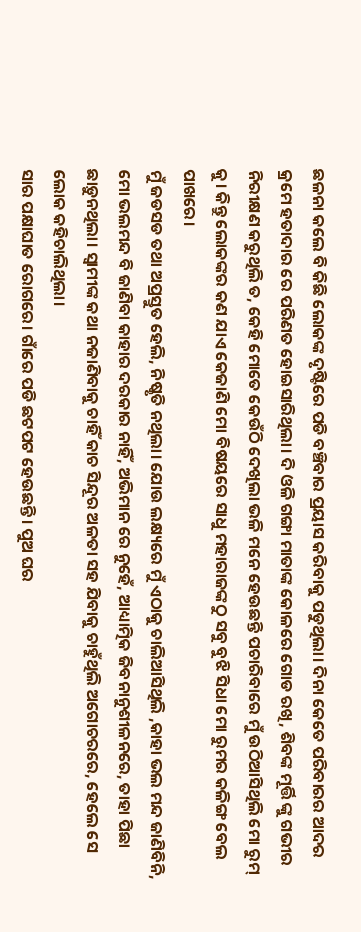ଛଳନା କଲେ ବି କିଛି ଲୋକଙ୍କ ଦୃଷ୍ଟିରେ ପଡି ବଞ୍ଚିବାର ପ୍ରୟାସ କରିବାକୁ ପଡୁଥିଲା। ଦିନା କେତେ ପରିବାରର ଆଦର କ୍ରମେ ହତାଦାର ରେ ପରିଣତ ହୋଇସାରିଥିଲା। ଦି ଓଳି ଗଙ୍ଗା ମାତାଙ୍କ କୋଳରେ ଗୋଡ ରଖି, ଶିବଙ୍କ ମୂର୍ତ୍ତି ଙ୍କୁ ଗଭୀର ନିରୀକ୍ଷଣ କରୁଥିଲି ତ, କେହି ମୋତେ କେଉଁଠି ଦେଖିଲା ଭଳି ମନେ ହେଉଛନ୍ତି ପଚାରିବାରେ ମୁଁ ଉଠିଆସିଥିଲି ମୋ ରୁମ୍ କୁ। କିନ୍ତୁ ଲୋକଙ୍କର କଣ ଯାଏ କେଜାଣି ମୋ ବିଷୟରେ ସାଧୁ ମହାରାଜଙ୍କଠୁ ସବୁ ବୁଝି ସିଧା ମୋ ରୁମର କଳିଙ୍ଗ ବେଲ ପାଖରେ।
ମୁଁ ଜଡସଡ ତଥା ଅପ୍ରସ୍ତୁତ ହେଲି, ନିଷ୍କୃତି ନଥିଲା। ଯୋଉ ଲକ୍ଷ୍ୟରେ ମୁଁ ଏଠାକୁ ଚାଲିଆସିଥିଲି ,କାହା ଭଲ ମନ୍ଦ ଜାଣିବିନି, ମୋ ଭଲମନ୍ଦ ବି ଜାଣିବା କାହାର ଦରକାର ନାହିଁ, ଅଭିମାନ ରେ ନୁହେଁ, ଆଧ୍ୟାତ୍ମିକ ଜିବନାନୁଶୀଳନରେ, ତାହା ପିଛା ଛାଡ଼ୁନଥିଲା। ସ୍ୱାମୀଙ୍କ କଥା ନଜାଣିବାକୁ ଚାହିଁ କାଚ ସିନ୍ଦୂର ଅଳତା ସହ ଯିବାକୁ ଚାହୁଁଥିଲି ଅଗୋଚରରେ, ହେଲେ ସେ ଲୋକ କହିଚାଲିଥିଲା।
ସାର ପକ୍ଷାଘାତ ରୋଗରେ। ଗାଁରେ ପଡି ଛଟପଟ ହେଉଛନ୍ତି। ପୁଅ ଘର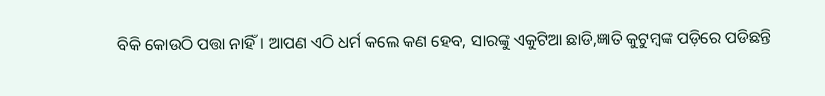ବିକି କୋଉଠି ପତ୍ତା ନାହିଁ। ଆପଣ ଏଠି ଧର୍ମ କଲେ କଣ ହେବ, ସାରଙ୍କୁ ଏକୁଟିଆ ଛାଡି,ଜ୍ଞାତି କୁଟୁମ୍ବଙ୍କ ପଡ଼ିରେ ପଡିଛନ୍ତି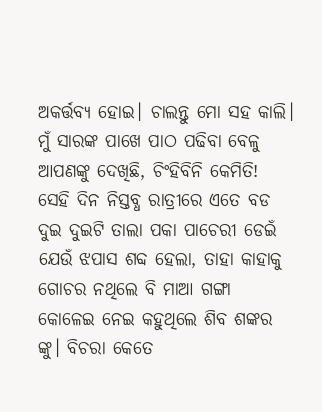ଅକର୍ତ୍ତବ୍ୟ ହୋଇ। ଚାଲନ୍ତୁ ମୋ ସହ କାଲି। ମୁଁ ସାରଙ୍କ ପାଖେ ପାଠ ପଢିବା ବେଳୁ ଆପଣଙ୍କୁ ଦେଖିଛି, ଚିଂହିବିନି କେମିତି!
ସେହି ଦିନ ନିସ୍ତବ୍ଧ ରାତ୍ରୀରେ ଏତେ ବଡ ଦୁଇ ଦୁଇଟି ତାଲା ପକା ପାଚେରୀ ଡେଇଁ ଯେଉଁ ଝପାସ ଶବ୍ଦ ହେଲା, ତାହା କାହାକୁ ଗୋଚର ନଥିଲେ ବି ମାଆ ଗଙ୍ଗା କୋଳେଇ ନେଇ କହୁଥିଲେ ଶିବ ଶଙ୍କର ଙ୍କୁ। ବିଚରା କେତେ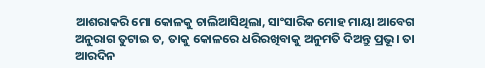ଆଶରାକରି ମୋ କୋଳକୁ ଚାଲିଆସିଥିଲା, ସାଂସାରିକ ମୋହ ମାୟା ଆବେଗ ଅନୁରାଗ ତୁଟାଇ ତ, ତାକୁ କୋଳରେ ଧରିରଖିବାକୁ ଅନୁମତି ଦିଅନ୍ତୁ ପ୍ରଭୂ। ତା ଆରଦିନ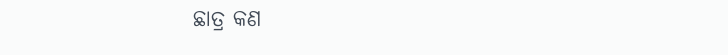ଛାତ୍ର କଣ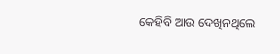କେହିବି ଆଉ ଦେଖିନଥିଲେ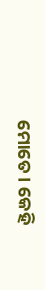ମୋତେ। କେହି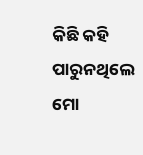କିଛି କହି ପାରୁନଥିଲେ ମୋ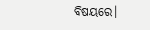ବିଷୟରେ।